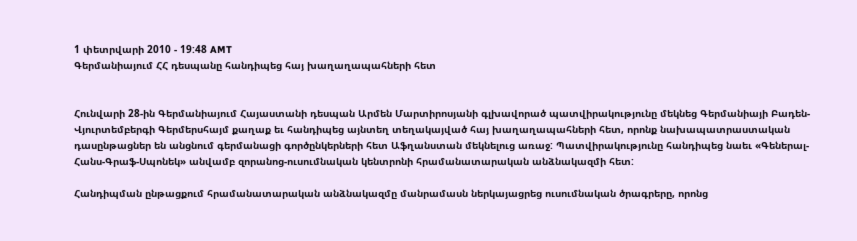1 փետրվարի 2010 - 19:48 AMT
Գերմանիայում ՀՀ դեսպանը հանդիպեց հայ խաղաղապահների հետ


Հունվարի 28-ին Գերմանիայում Հայաստանի դեսպան Արմեն Մարտիրոսյանի գլխավորած պատվիրակությունը մեկնեց Գերմանիայի Բադեն-Վյուրտեմբերգի Գերմերսհայմ քաղաք եւ հանդիպեց այնտեղ տեղակայված հայ խաղաղապահների հետ, որոնք նախապատրաստական դասընթացներ են անցնում գերմանացի գործընկերների հետ Աֆղանստան մեկնելուց առաջ: Պատվիրակությունը հանդիպեց նաեւ «Գեներալ-Հանս-Գրաֆ-Սպոնեկ» անվամբ զորանոց-ուսումնական կենտրոնի հրամանատարական անձնակազմի հետ:

Հանդիպման ընթացքում հրամանատարական անձնակազմը մանրամասն ներկայացրեց ուսումնական ծրագրերը, որոնց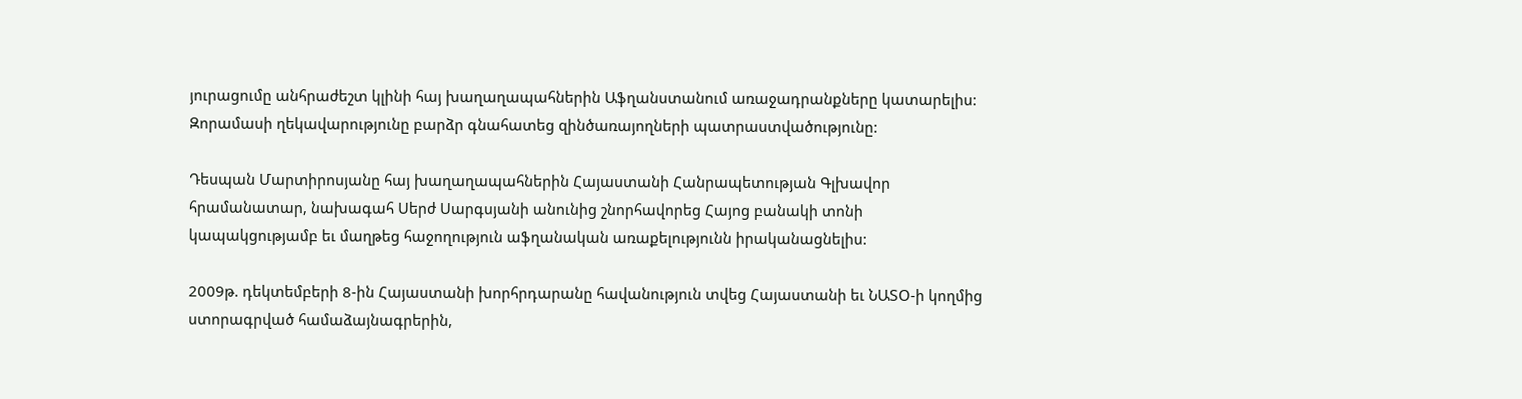յուրացումը անհրաժեշտ կլինի հայ խաղաղապահներին Աֆղանստանում առաջադրանքները կատարելիս: Զորամասի ղեկավարությունը բարձր գնահատեց զինծառայողների պատրաստվածությունը:

Դեսպան Մարտիրոսյանը հայ խաղաղապահներին Հայաստանի Հանրապետության Գլխավոր հրամանատար, նախագահ Սերժ Սարգսյանի անունից շնորհավորեց Հայոց բանակի տոնի կապակցությամբ եւ մաղթեց հաջողություն աֆղանական առաքելությունն իրականացնելիս:

2009թ. դեկտեմբերի 8-ին Հայաստանի խորհրդարանը հավանություն տվեց Հայաստանի եւ ՆԱՏՕ-ի կողմից ստորագրված համաձայնագրերին,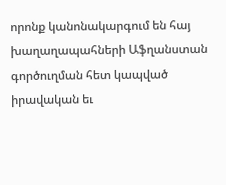որոնք կանոնակարգում են հայ խաղաղապահների Աֆղանստան գործուղման հետ կապված իրավական եւ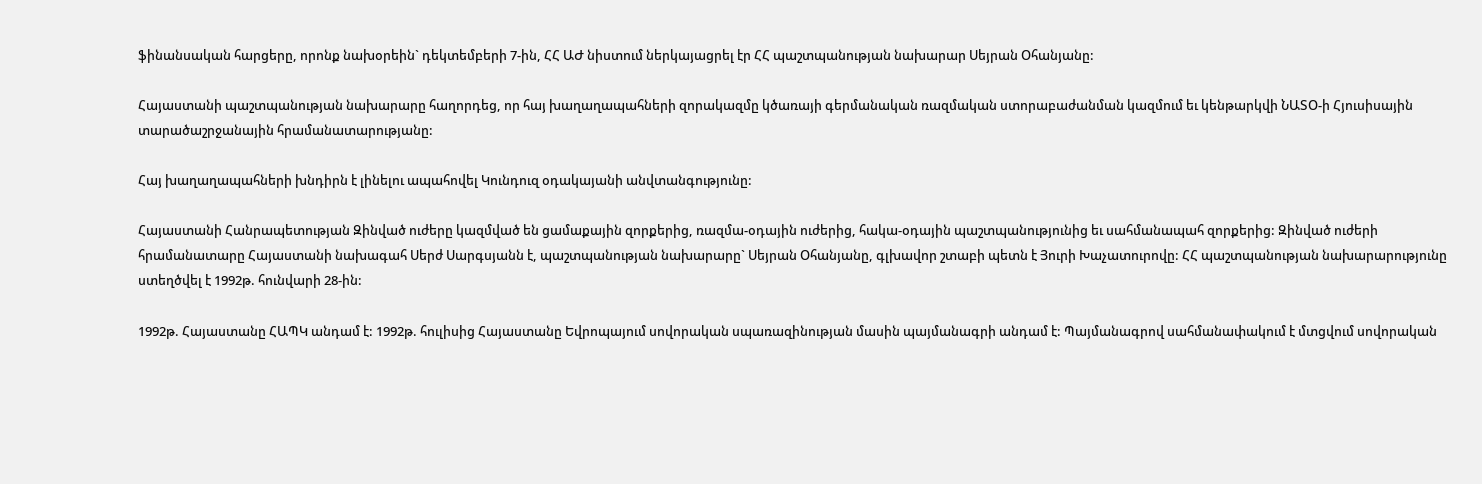ֆինանսական հարցերը, որոնք նախօրեին` դեկտեմբերի 7-ին, ՀՀ ԱԺ նիստում ներկայացրել էր ՀՀ պաշտպանության նախարար Սեյրան Օհանյանը:

Հայաստանի պաշտպանության նախարարը հաղորդեց, որ հայ խաղաղապահների զորակազմը կծառայի գերմանական ռազմական ստորաբաժանման կազմում եւ կենթարկվի ՆԱՏՕ-ի Հյուսիսային տարածաշրջանային հրամանատարությանը:

Հայ խաղաղապահների խնդիրն է լինելու ապահովել Կունդուզ օդակայանի անվտանգությունը:

Հայաստանի Հանրապետության Զինված ուժերը կազմված են ցամաքային զորքերից, ռազմա-օդային ուժերից, հակա-օդային պաշտպանությունից եւ սահմանապահ զորքերից: Զինված ուժերի հրամանատարը Հայաստանի նախագահ Սերժ Սարգսյանն է, պաշտպանության նախարարը` Սեյրան Օհանյանը, գլխավոր շտաբի պետն է Յուրի Խաչատուրովը: ՀՀ պաշտպանության նախարարությունը ստեղծվել է 1992թ. հունվարի 28-ին:

1992թ. Հայաստանը ՀԱՊԿ անդամ է: 1992թ. հուլիսից Հայաստանը Եվրոպայում սովորական սպառազինության մասին պայմանագրի անդամ է: Պայմանագրով սահմանափակում է մտցվում սովորական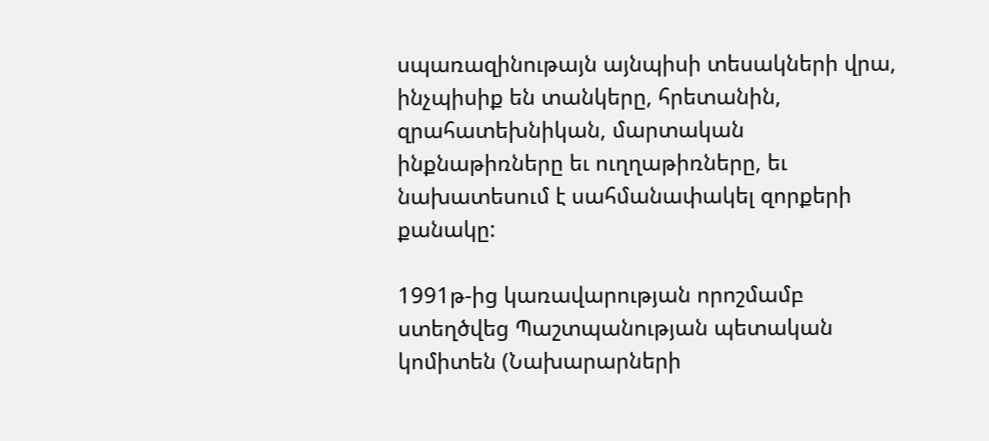սպառազինութայն այնպիսի տեսակների վրա, ինչպիսիք են տանկերը, հրետանին, զրահատեխնիկան, մարտական ինքնաթիռները եւ ուղղաթիռները, եւ նախատեսում է սահմանափակել զորքերի քանակը:

1991թ-ից կառավարության որոշմամբ ստեղծվեց Պաշտպանության պետական կոմիտեն (Նախարարների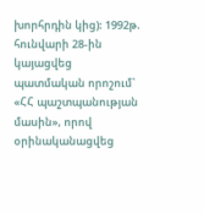խորհրդին կից): 1992թ. հունվարի 28-ին կայացվեց պատմական որոշում` «ՀՀ պաշտպանության մասին», որով օրինականացվեց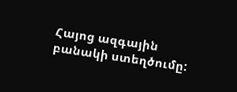Հայոց ազգային բանակի ստեղծումը: